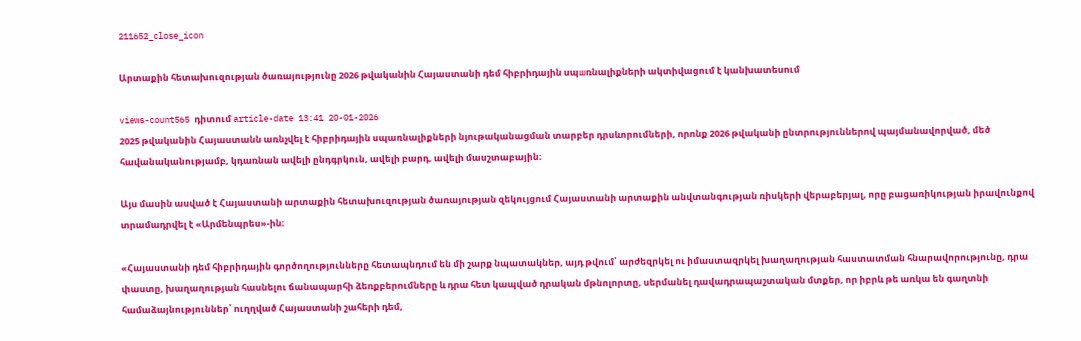211652_close_icon

Արտաքին հետախուզության ծառայությունը 2026 թվականին Հայաստանի դեմ հիբրիդային սպшռնալիքների ակտիվացում է կանխատեսում

views-count565 դիտում article-date 13:41 20-01-2026
2025 թվականին Հայաստանն առնչվել է հիբրիդային սպառնալիքների նյութականացման տարբեր դրսևորումների, որոնք 2026 թվականի ընտրություններով պայմանավորված, մեծ հավանականությամբ, կդառնան ավելի ընդգրկուն, ավելի բարդ, ավելի մասշտաբային։

Այս մասին ասված է Հայաստանի արտաքին հետախուզության ծառայության զեկույցում Հայաստանի արտաքին անվտանգության ռիսկերի վերաբերյալ, որը բացառիկության իրավունքով տրամադրվել է «Արմենպրես»-ին։

«Հայաստանի դեմ հիբրիդային գործողությունները հետապնդում են մի շարք նպատակներ, այդ թվում՝ արժեզրկել ու իմաստազրկել խաղաղության հաստատման հնարավորությունը, դրա փաստը, խաղաղության հասնելու ճանապարհի ձեռքբերումները և դրա հետ կապված դրական մթնոլորտը, սերմանել դավադրապաշտական մտքեր, որ իբրև թե առկա են գաղտնի համաձայնություններ՝ ուղղված Հայաստանի շահերի դեմ,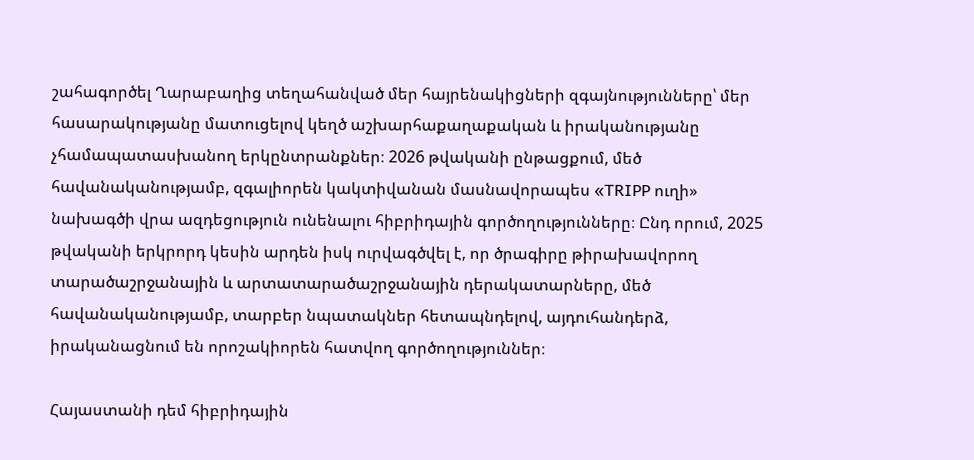շահագործել Ղարաբաղից տեղահանված մեր հայրենակիցների զգայնությունները՝ մեր հասարակությանը մատուցելով կեղծ աշխարհաքաղաքական և իրականությանը չհամապատասխանող երկընտրանքներ։ 2026 թվականի ընթացքում, մեծ հավանականությամբ, զգալիորեն կակտիվանան մասնավորապես «TRIPP ուղի» նախագծի վրա ազդեցություն ունենալու հիբրիդային գործողությունները։ Ընդ որում, 2025 թվականի երկրորդ կեսին արդեն իսկ ուրվագծվել է, որ ծրագիրը թիրախավորող տարածաշրջանային և արտատարածաշրջանային դերակատարները, մեծ հավանականությամբ, տարբեր նպատակներ հետապնդելով, այդուհանդերձ, իրականացնում են որոշակիորեն հատվող գործողություններ։

Հայաստանի դեմ հիբրիդային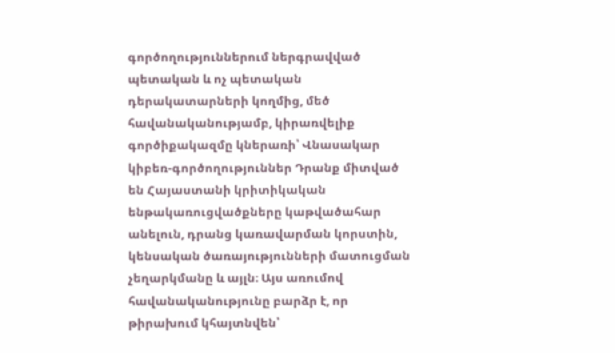գործողություններում ներգրավված պետական և ոչ պետական դերակատարների կողմից, մեծ հավանականությամբ, կիրառվելիք գործիքակազմը կներառի՝ Վնասակար կիբեռ-գործողություններ Դրանք միտված են Հայաստանի կրիտիկական ենթակառուցվածքները կաթվածահար անելուն, դրանց կառավարման կորստին, կենսական ծառայությունների մատուցման չեղարկմանը և այլն։ Այս առումով հավանականությունը բարձր է, որ թիրախում կհայտնվեն՝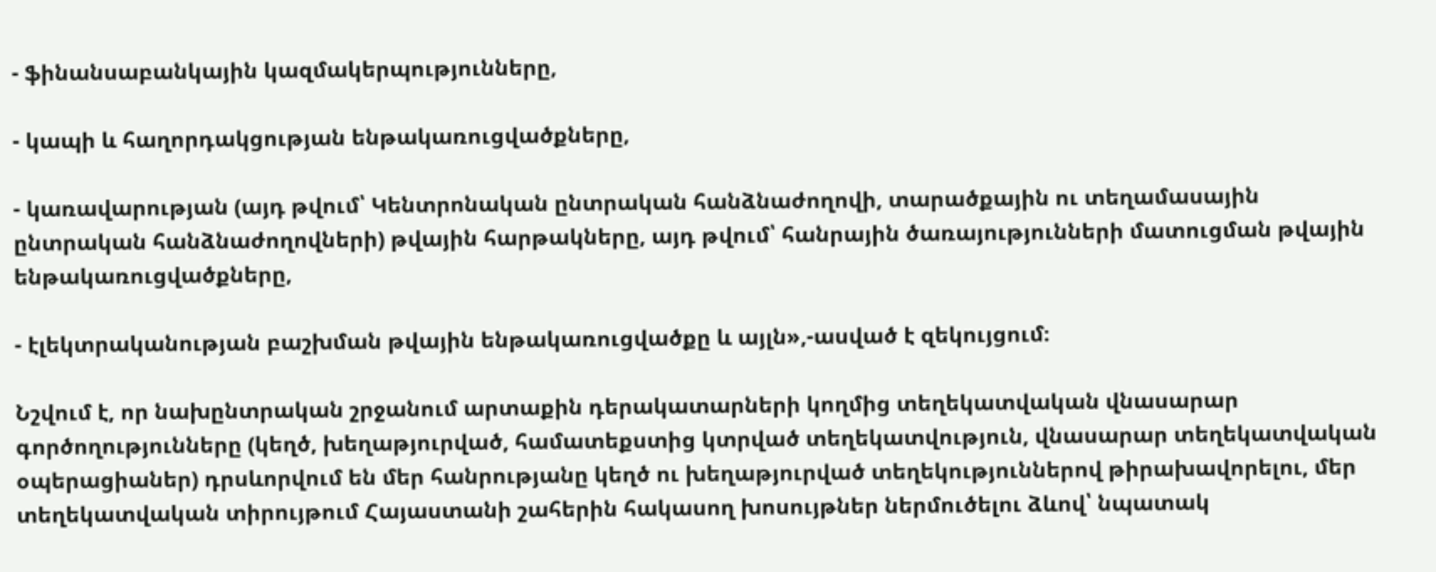- ֆինանսաբանկային կազմակերպությունները,

- կապի և հաղորդակցության ենթակառուցվածքները,

- կառավարության (այդ թվում՝ Կենտրոնական ընտրական հանձնաժողովի, տարածքային ու տեղամասային ընտրական հանձնաժողովների) թվային հարթակները, այդ թվում՝ հանրային ծառայությունների մատուցման թվային ենթակառուցվածքները,

- էլեկտրականության բաշխման թվային ենթակառուցվածքը և այլն»,-ասված է զեկույցում։

Նշվում է, որ նախընտրական շրջանում արտաքին դերակատարների կողմից տեղեկատվական վնասարար գործողությունները (կեղծ, խեղաթյուրված, համատեքստից կտրված տեղեկատվություն, վնասարար տեղեկատվական օպերացիաներ) դրսևորվում են մեր հանրությանը կեղծ ու խեղաթյուրված տեղեկություններով թիրախավորելու, մեր տեղեկատվական տիրույթում Հայաստանի շահերին հակասող խոսույթներ ներմուծելու ձևով՝ նպատակ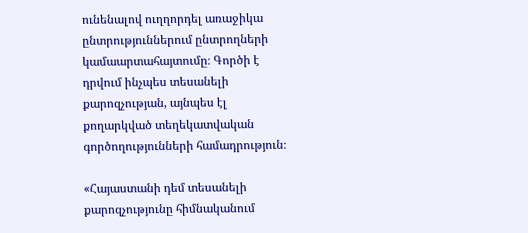ունենալով ուղղորդել առաջիկա ընտրություններում ընտրողների կամաարտահայտումը։ Գործի է դրվում ինչպես տեսանելի քարոզչության, այնպես էլ քողարկված տեղեկատվական գործողությունների համադրություն։

«Հայաստանի դեմ տեսանելի քարոզչությունը հիմնականում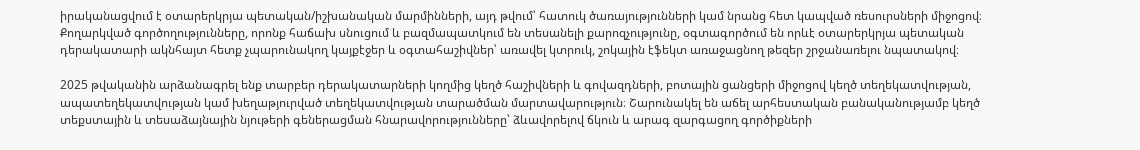իրականացվում է օտարերկրյա պետական/իշխանական մարմինների, այդ թվում՝ հատուկ ծառայությունների կամ նրանց հետ կապված ռեսուրսների միջոցով։ Քողարկված գործողությունները, որոնք հաճախ սնուցում և բազմապատկում են տեսանելի քարոզչությունը, օգտագործում են որևէ օտարերկրյա պետական դերակատարի ակնհայտ հետք չպարունակող կայքէջեր և օգտահաշիվներ՝ առավել կտրուկ, շոկային էֆեկտ առաջացնող թեզեր շրջանառելու նպատակով։

2025 թվականին արձանագրել ենք տարբեր դերակատարների կողմից կեղծ հաշիվների և գովազդների, բոտային ցանցերի միջոցով կեղծ տեղեկատվության, ապատեղեկատվության կամ խեղաթյուրված տեղեկատվության տարածման մարտավարություն։ Շարունակել են աճել արհեստական բանականությամբ կեղծ տեքստային և տեսաձայնային նյութերի գեներացման հնարավորությունները՝ ձևավորելով ճկուն և արագ զարգացող գործիքների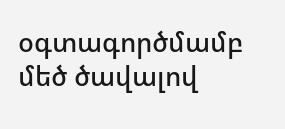օգտագործմամբ մեծ ծավալով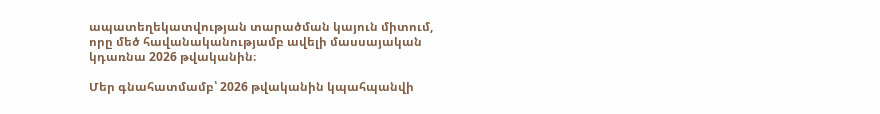ապատեղեկատվության տարածման կայուն միտում, որը մեծ հավանականությամբ ավելի մասսայական կդառնա 2026 թվականին։

Մեր գնահատմամբ՝ 2026 թվականին կպահպանվի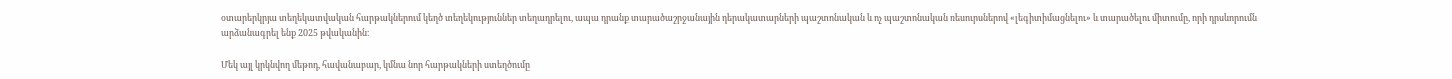օտարերկրյա տեղեկատվական հարթակներում կեղծ տեղեկություններ տեղադրելու, ապա դրանք տարածաշրջանային դերակատարների պաշտոնական և ոչ պաշտոնական ռեսուրսներով «լեգիտիմացնելու» և տարածելու միտումը, որի դրսևորումն արձանագրել ենք 2025 թվականին։

Մեկ այլ կրկնվող մեթոդ, հավանաբար, կմնա նոր հարթակների ստեղծումը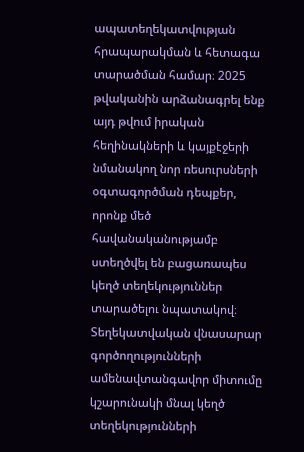ապատեղեկատվության հրապարակման և հետագա տարածման համար։ 2025 թվականին արձանագրել ենք այդ թվում իրական հեղինակների և կայքէջերի նմանակող նոր ռեսուրսների օգտագործման դեպքեր, որոնք մեծ հավանականությամբ ստեղծվել են բացառապես կեղծ տեղեկություններ տարածելու նպատակով։ Տեղեկատվական վնասարար գործողությունների ամենավտանգավոր միտումը կշարունակի մնալ կեղծ տեղեկությունների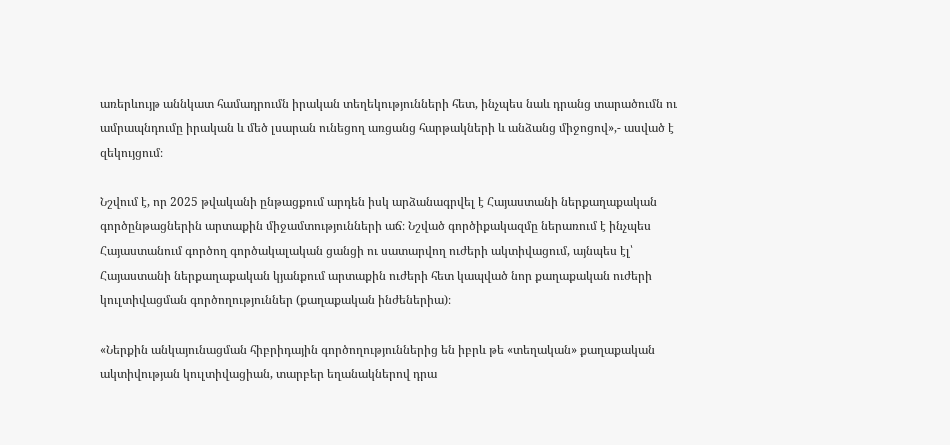առերևույթ աննկատ համադրումն իրական տեղեկությունների հետ, ինչպես նաև դրանց տարածումն ու ամրապնդումը իրական և մեծ լսարան ունեցող առցանց հարթակների և անձանց միջոցով»,- ասված է զեկույցում։

Նշվում է, որ 2025 թվականի ընթացքում արդեն իսկ արձանագրվել է Հայաստանի ներքաղաքական գործընթացներին արտաքին միջամտությունների աճ։ Նշված գործիքակազմը ներառում է ինչպես Հայաստանում գործող գործակալական ցանցի ու սատարվող ուժերի ակտիվացում, այնպես էլ՝ Հայաստանի ներքաղաքական կյանքում արտաքին ուժերի հետ կապված նոր քաղաքական ուժերի կուլտիվացման գործողություններ (քաղաքական ինժեներիա)։

«Ներքին անկայունացման հիբրիդային գործողություններից են իբրև թե «տեղական» քաղաքական ակտիվության կուլտիվացիան, տարբեր եղանակներով դրա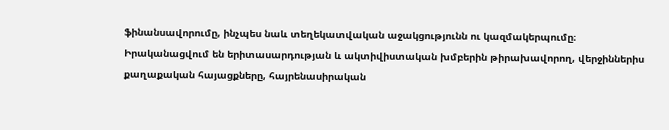ֆինանսավորումը, ինչպես նաև տեղեկատվական աջակցությունն ու կազմակերպումը։ Իրականացվում են երիտասարդության և ակտիվիստական խմբերին թիրախավորող, վերջիններիս քաղաքական հայացքները, հայրենասիրական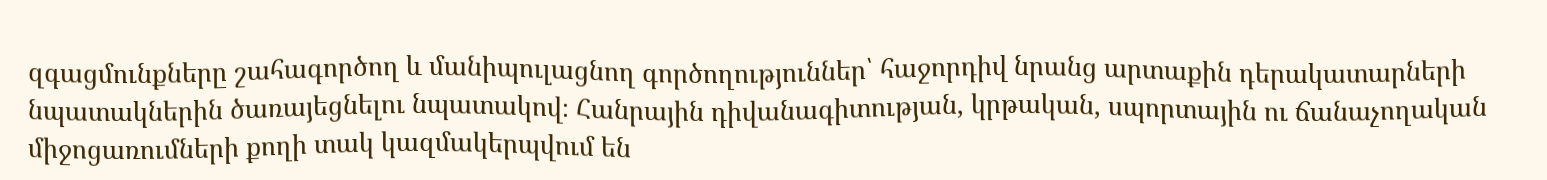զգացմունքները շահագործող և մանիպուլացնող գործողություններ՝ հաջորդիվ նրանց արտաքին դերակատարների նպատակներին ծառայեցնելու նպատակով։ Հանրային դիվանագիտության, կրթական, սպորտային ու ճանաչողական միջոցառումների քողի տակ կազմակերպվում են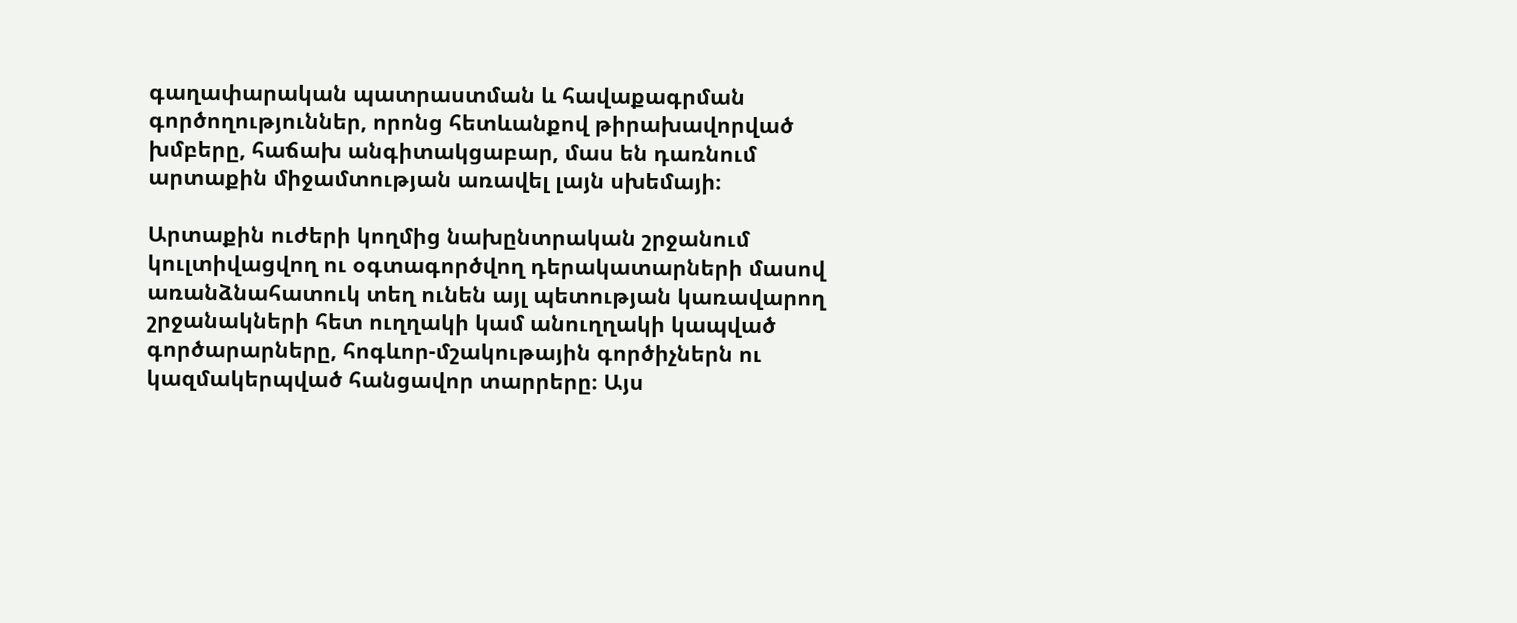գաղափարական պատրաստման և հավաքագրման գործողություններ, որոնց հետևանքով թիրախավորված խմբերը, հաճախ անգիտակցաբար, մաս են դառնում արտաքին միջամտության առավել լայն սխեմայի։

Արտաքին ուժերի կողմից նախընտրական շրջանում կուլտիվացվող ու օգտագործվող դերակատարների մասով առանձնահատուկ տեղ ունեն այլ պետության կառավարող շրջանակների հետ ուղղակի կամ անուղղակի կապված գործարարները, հոգևոր-մշակութային գործիչներն ու կազմակերպված հանցավոր տարրերը։ Այս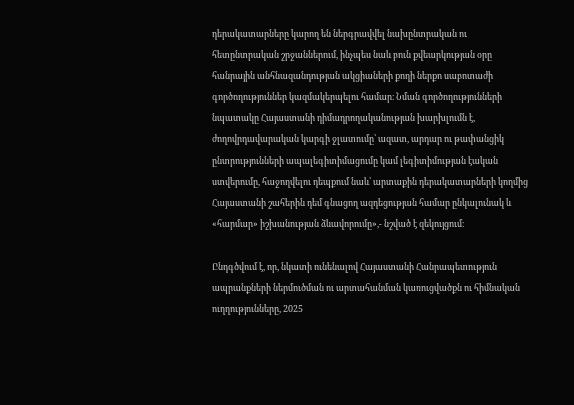դերակատարները կարող են ներգրավվել նախընտրական ու հետընտրական շրջաններում, ինչպես նաև բուն քվեարկության օրը հանրային անհնազանդության ակցիաների քողի ներքո սաբոտաժի գործողություններ կազմակերպելու համար։ Նման գործողությունների նպատակը Հայաստանի դիմադրողականության խարխլումն է, ժողովրդավարական կարգի ջլատումը՝ ազատ, արդար ու թափանցիկ ընտրությունների ապալեգիտիմացումը կամ լեգիտիմության էական ստվերումը, հաջողվելու դեպքում նաև՝ արտաքին դերակատարների կողմից Հայաստանի շահերին դեմ գնացող ազդեցության համար ընկալունակ և «հարմար» իշխանության ձևավորումը»,- նշված է զեկույցում։

Ընդգծվում է, որ, նկատի ունենալով Հայաստանի Հանրապետություն ապրանքների ներմուծման ու արտահանման կառուցվածքն ու հիմնական ուղղությունները, 2025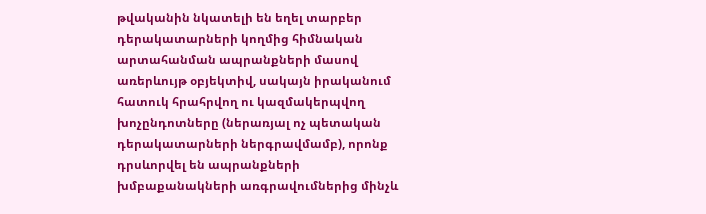թվականին նկատելի են եղել տարբեր դերակատարների կողմից հիմնական արտահանման ապրանքների մասով առերևույթ օբյեկտիվ, սակայն իրականում հատուկ հրահրվող ու կազմակերպվող խոչընդոտները (ներառյալ ոչ պետական դերակատարների ներգրավմամբ), որոնք դրսևորվել են ապրանքների խմբաքանակների առգրավումներից մինչև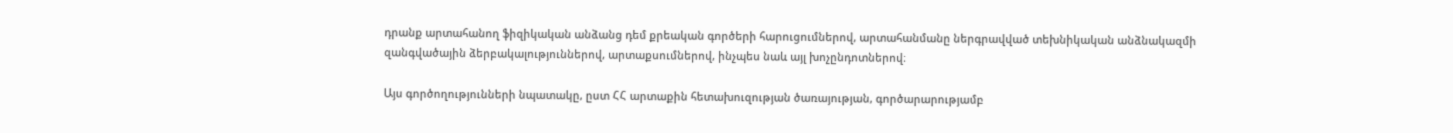դրանք արտահանող ֆիզիկական անձանց դեմ քրեական գործերի հարուցումներով, արտահանմանը ներգրավված տեխնիկական անձնակազմի զանգվածային ձերբակալություններով, արտաքսումներով, ինչպես նաև այլ խոչընդոտներով։

Այս գործողությունների նպատակը, ըստ ՀՀ արտաքին հետախուզության ծառայության, գործարարությամբ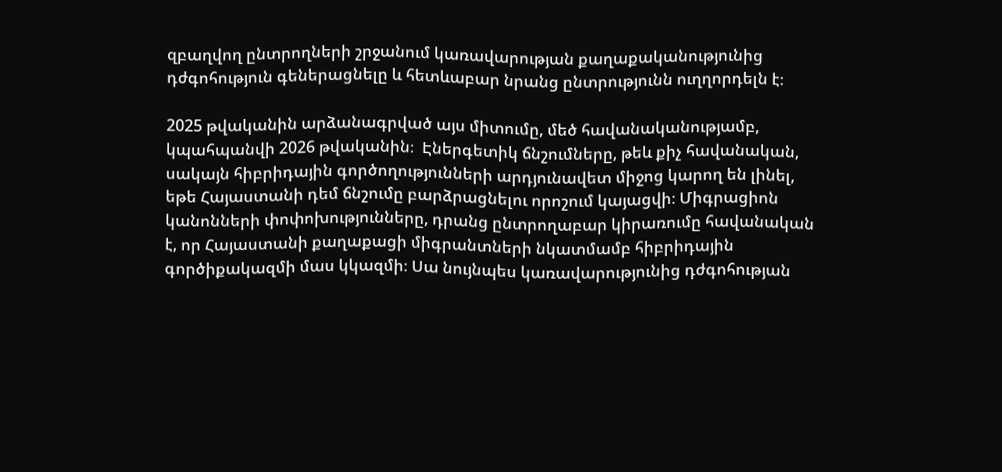զբաղվող ընտրողների շրջանում կառավարության քաղաքականությունից դժգոհություն գեներացնելը և հետևաբար նրանց ընտրությունն ուղղորդելն է։

2025 թվականին արձանագրված այս միտումը, մեծ հավանականությամբ, կպահպանվի 2026 թվականին։  Էներգետիկ ճնշումները, թեև քիչ հավանական, սակայն հիբրիդային գործողությունների արդյունավետ միջոց կարող են լինել, եթե Հայաստանի դեմ ճնշումը բարձրացնելու որոշում կայացվի։ Միգրացիոն կանոնների փոփոխությունները, դրանց ընտրողաբար կիրառումը հավանական է, որ Հայաստանի քաղաքացի միգրանտների նկատմամբ հիբրիդային գործիքակազմի մաս կկազմի։ Սա նույնպես կառավարությունից դժգոհության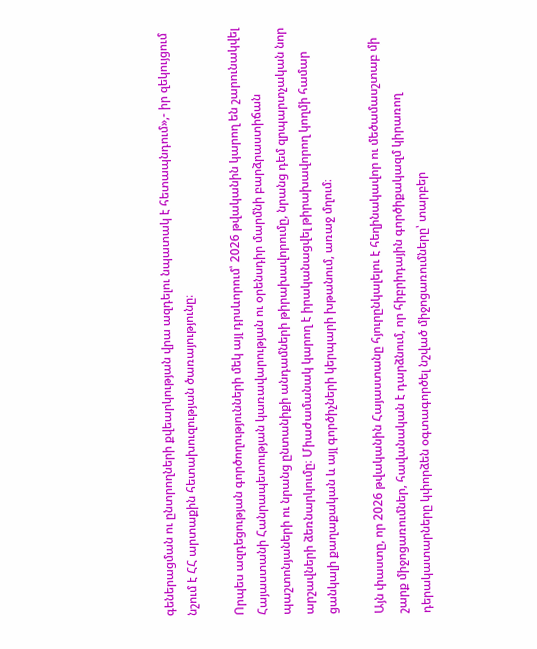գեներացման ու ընտրողների քվեարկության վրա ազդելու նպատակ է հետապնդում»,- իր զեկույցում նշում է ՀՀ արտաքին հետախուզության ծառայությունը։

Որպես ազդեցության գործողությունների մեկ այլ դրսևորում՝ 2026 թվականին կարող են շարունակվել Հայաստանի Հանրապետության կառավարության ու օրենսդիր մարմնի բարձրաստիճան պաշտոնյաների ու նրանց ընտանիքի անդամների թիրախավորումը, նրանց դեմ զրպարտչական նոր արշավների ձեռնարկումը։ Միաժամանակ կարող է իրականացվել թիրախավորող կողմի համար ցանկալի քաղաքական և այլ գործիչների կերպարի խթանում, առաջ մղում։

Այն փաստը, որ 2026 թվականին Հայաստանը հյուրընկալելու է հեղինակավոր ու մեծամասշտաբ մի շարք միջոցառումներ, հավանական է դարձնում, որ հիբրիդային գործիքակազմ կիրառող դերակատարները կփորձեն օգտագործել նշված միջոցառումները՝ տարբեր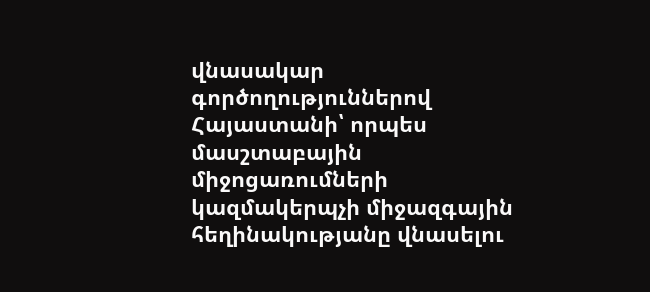վնասակար գործողություններով Հայաստանի՝ որպես մասշտաբային միջոցառումների կազմակերպչի միջազգային հեղինակությանը վնասելու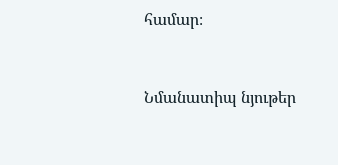համար։



Նմանատիպ նյութեր